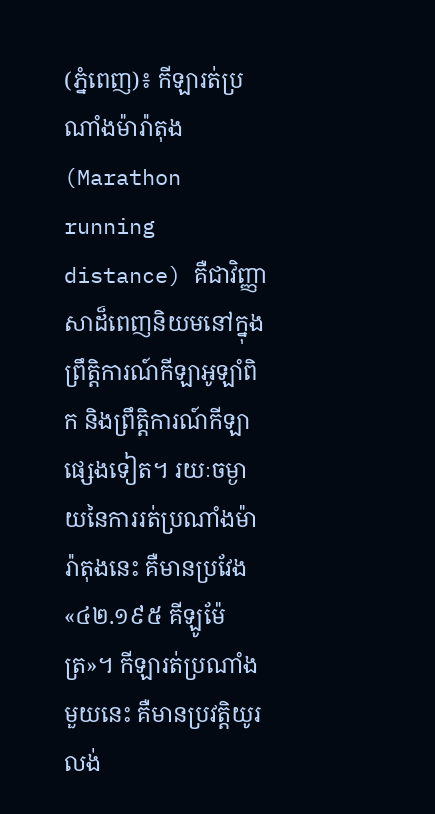(ភ្នំពេញ)៖ កីឡារត់ប្រណាំងម៉ារ៉ាតុង (Marathon running distance) គឺជាវិញ្ញាសាដ៏ពេញនិយមនៅក្នុងព្រឹត្តិការណ៍កីឡាអូឡាំពិក និងព្រឹត្តិការណ៍កីឡាផ្សេងទៀត។ រយៈចម្ងាយនៃការរត់ប្រណាំងម៉ារ៉ាតុងនេះ គឺមានប្រវែង «៤២.១៩៥ គីឡូម៉ែត្រ»។ កីឡារត់ប្រណាំងមួយនេះ គឺមានប្រវត្តិយូរលង់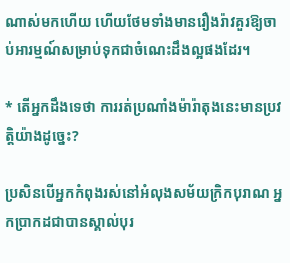ណាស់មកហើយ ហើយថែមទាំងមានរឿងរ៉ាវគួរឱ្យចាប់អារម្មណ៍សម្រាប់ទុកជាចំណេះដឹងល្អផងដែរ។

* តើអ្នកដឹងទេថា ការរត់ប្រណាំងម៉ារ៉ាតុងនេះមានប្រវត្តិយ៉ាងដូច្នេះ?

ប្រសិនបើអ្នកកំពុងរស់នៅអំលុងសម័យក្រិកបុរាណ អ្នកប្រាកដជាបានស្គាល់បុរ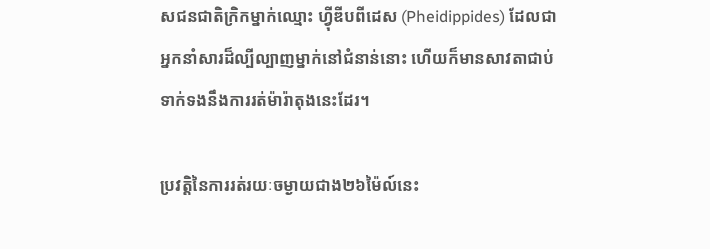សជនជាតិក្រិកម្នាក់ឈ្មោះ ហ្វ៉ីឌីបពីដេស (Pheidippides) ដែលជាអ្នកនាំសារដ៏ល្បីល្បាញម្នាក់នៅជំនាន់នោះ ហើយក៏មានសាវតាជាប់ទាក់ទងនឹងការរត់ម៉ារ៉ាតុងនេះដែរ។

ប្រវត្តិនៃការរត់រយៈចម្ងាយជាង២៦ម៉ៃល៍នេះ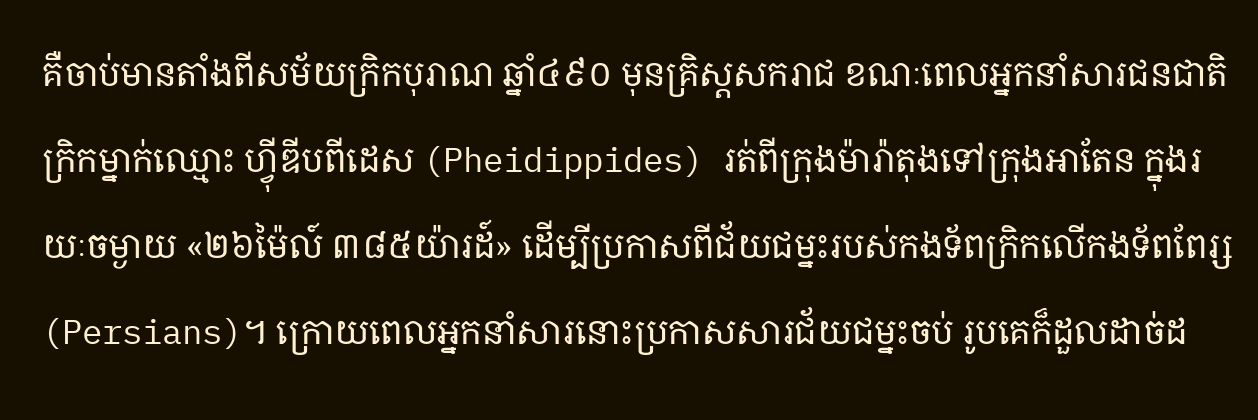គឺចាប់មានតាំងពីសម័យក្រិកបុរាណ ឆ្នាំ៤៩០ មុនគ្រិស្ដសករាជ ខណៈពេលអ្នកនាំសារជនជាតិក្រិកម្នាក់ឈ្មោះ ហ្វ៉ីឌីបពីដេស (Pheidippides) រត់ពីក្រុងម៉ារ៉ាតុងទៅក្រុងអាតែន ក្នុងរយៈចម្ងាយ «២៦ម៉ៃល៍ ៣៨៥យ៉ារដ៍» ដើម្បីប្រកាសពីជ័យជម្នះរបស់កងទ័ពក្រិកលើកងទ័ពពែរ្ស (Persians)។ ក្រោយពេលអ្នកនាំសារនោះប្រកាសសារជ័យជម្នះចប់ រូបគេក៏ដួលដាច់ដ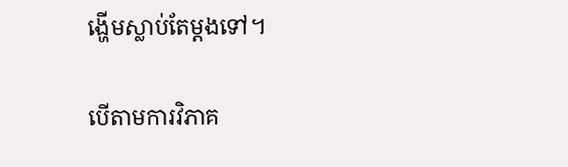ង្ហើមស្លាប់តែម្ដងទៅ។

បើតាមការវិភាគ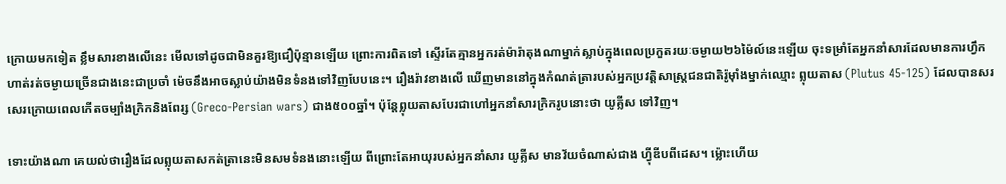ក្រោយមកទៀត ខ្លឹមសារខាងលើនេះ មើលទៅដូចជាមិនគួរឱ្យជឿប៉ុន្មានឡើយ ព្រោះការពិតទៅ ស្ទើរតែគ្មានអ្នករត់ម៉ារ៉ាតុងណាម្នាក់ស្លាប់ក្នុងពេលប្រកួតរយៈចម្ងាយ២៦ម៉ៃល៍នេះឡើយ ចុះទម្រាំតែអ្នកនាំសារដែលមានការហ្វឹកហាត់រត់ចម្ងាយច្រើនជាងនេះជាប្រចាំ ម៉េចនឹងអាចស្លាប់យ៉ាងមិនទំនងទៅវិញបែបនេះ។ រឿងរ៉ាវខាងលើ ឃើញមាននៅក្នុងកំណត់ត្រារបស់អ្នកប្រវត្តិសាស្ត្រជនជាតិរ៉ូម៉ាំងម្នាក់ឈ្មោះ ព្លុយតាស (Plutus 45-125) ដែលបានសរសេរក្រោយពេលកើតចម្បាំងក្រិកនិងពែរ្ស (Greco-Persian wars) ជាង៥០០ឆ្នាំ។ ប៉ុន្តែព្លុយតាសបែរជាហៅអ្នកនាំសារក្រិករូបនោះថា យូគ្លីស ទៅវិញ។

ទោះយ៉ាងណា គេយល់ថារឿងដែលព្លុយតាសកត់ត្រានេះមិនសមទំនងនោះឡើយ ពីព្រោះតែអាយុរបស់អ្នកនាំសារ យូគ្លីស មានវ័យចំណាស់ជាង ហ្វ៉ីឌីបពីដេស។ ម្ល៉ោះហើយ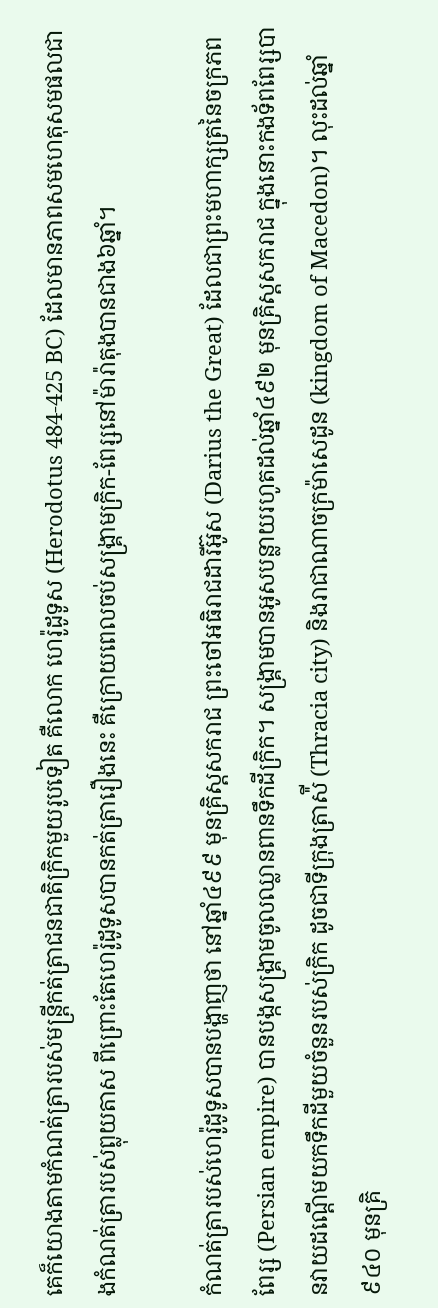គេក៏យោងតាមកំណត់ត្រារបស់មន្ត្រីកត់ត្រាជនជាតិក្រិកមួយរូបទៀត គឺលោក ហេរ៉ូដូទូស (Herodotus 484-425 BC) ដែលមានភាពសមហេតុសមផលជាងកំណត់ត្រារបស់ព្លុយតាស ពីព្រោះតែហេរ៉ូដូទូសបានកត់ត្រារឿងនេះ គឺក្រោយពេលចប់សង្គ្រាមក្រិក-ពែរ្សនៅម៉ារ៉ាតុងបានជាង៦ឆ្នាំ។

កំណត់ត្រារបស់ហេរ៉ូដូទូសបានបង្ហាញថា នៅឆ្នាំ៤៩៩ មុនគ្រិស្ដសករាជ ព្រះចៅអធិរាជដារីអ៊ូស (Darius the Great) ដែលជាព្រះមហាក្សត្រនៃចក្រភពពែរ្ស (Persian empire) បានបង្កសង្គ្រាមចូលឈ្លានពានទឹកដីក្រិក។ សង្គ្រាមបានអូសបន្លាយរហូតដល់ឆ្នាំ៤៩២ មុនគ្រិស្ដសករាជ ក្នុងនោះកងទ័ពពែរ្សបានវាយដណ្ដើមយកទឹកដីមួយចំនួនរបស់ក្រិក ដូចជាទីក្រុងត្រាស៉ី (Thracia city) និងរាជាណាចក្រម៉ាសេដូន (kingdom of Macedon)។ លុះដល់ឆ្នាំ៩៤០ មុនគ្រិ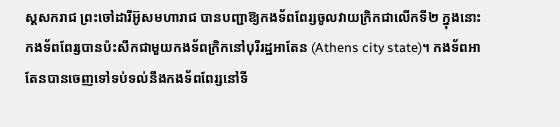ស្ដសករាជ ព្រះចៅដារីអ៊ូសមហារាជ បានបញ្ជាឱ្យកងទ័ពពែរ្សចូលវាយក្រិកជាលើកទី២ ក្នុងនោះកងទ័ពពែរ្សបានប៉ះសឹកជាមួយកងទ័ពក្រិកនៅបុរីរដ្ឋអាតែន (Athens city state)។ កងទ័ពអាតែនបានចេញទៅទប់ទល់នឹងកងទ័ពពែរ្សនៅទី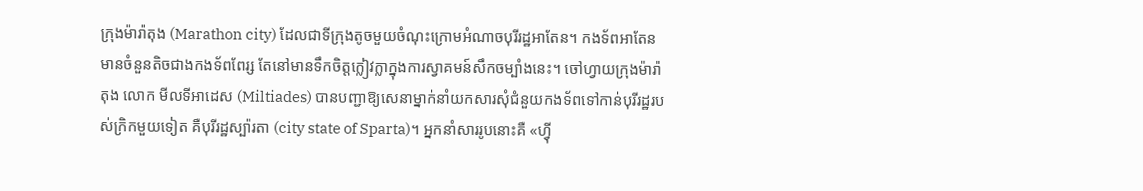ក្រុងម៉ារ៉ាតុង (Marathon city) ដែលជាទីក្រុងតូចមួយចំណុះក្រោមអំណាចបុរីរដ្ឋអាតែន។ កងទ័ពអាតែនមានចំនួនតិចជាងកងទ័ពពែរ្ស តែនៅមានទឹកចិត្តក្លៀវក្លាក្នុងការស្វាគមន៍សឹកចម្បាំងនេះ។ ចៅហ្វាយក្រុងម៉ារ៉ាតុង លោក មីលទីអាដេស (Miltiades) បានបញ្ជាឱ្យសេនាម្នាក់នាំយកសារសុំជំនួយកងទ័ពទៅកាន់បុរីរដ្ឋរបស់ក្រិកមួយទៀត គឺបុរីរដ្ឋស្ប៉ារតា (city state of Sparta)។ អ្នកនាំសាររូបនោះគឺ «ហ្វ៉ី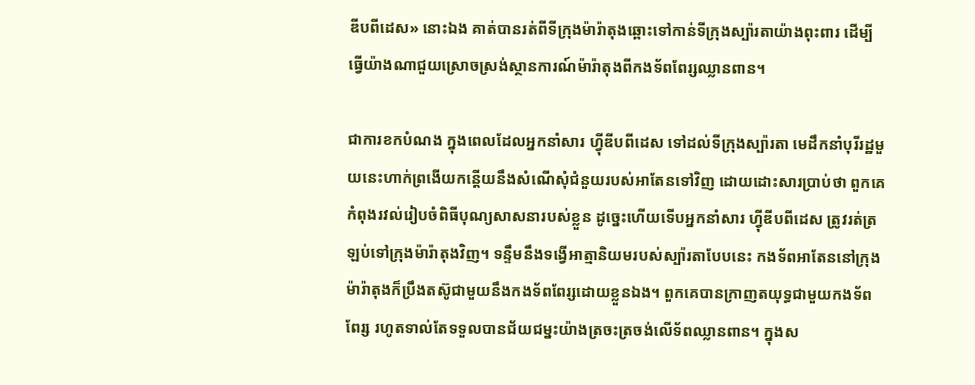ឌីបពីដេស» នោះឯង គាត់បានរត់ពីទីក្រុងម៉ារ៉ាតុងឆ្ពោះទៅកាន់ទីក្រុងស្ប៉ារតាយ៉ាងពុះពារ ដើម្បីធ្វើយ៉ាងណាជួយស្រោចស្រង់ស្ថានការណ៍ម៉ារ៉ាតុងពីកងទ័ពពែរ្សឈ្លានពាន។

ជាការខកបំណង ក្នុងពេលដែលអ្នកនាំសារ ហ្វ៉ីឌីបពីដេស ទៅដល់ទីក្រុងស្ប៉ារតា មេដឹកនាំបុរីរដ្ឋមួយនេះហាក់ព្រងើយកន្តើយនឹងសំណើសុំជំនួយរបស់អាតែនទៅវិញ ដោយដោះសារប្រាប់ថា ពួកគេកំពុងរវល់រៀបចំពិធីបុណ្យសាសនារបស់ខ្លួន ដូច្នេះហើយទើបអ្នកនាំសារ ហ្វ៉ីឌីបពីដេស ត្រូវរត់ត្រឡប់ទៅក្រុងម៉ារ៉ាតុងវិញ។ ទន្ទឹមនឹងទង្វើអាត្មានិយមរបស់ស្ប៉ារតាបែបនេះ កងទ័ពអាតែននៅក្រុងម៉ារ៉ាតុងក៏ប្រឹងតស៊ូជាមួយនឹងកងទ័ពពែរ្សដោយខ្លួនឯង។ ពួកគេបានក្រាញតយុទ្ធជាមួយកងទ័ពពែរ្ស រហូតទាល់តែទទួលបានជ័យជម្នះយ៉ាងត្រចះត្រចង់លើទ័ពឈ្លានពាន។ ក្នុងស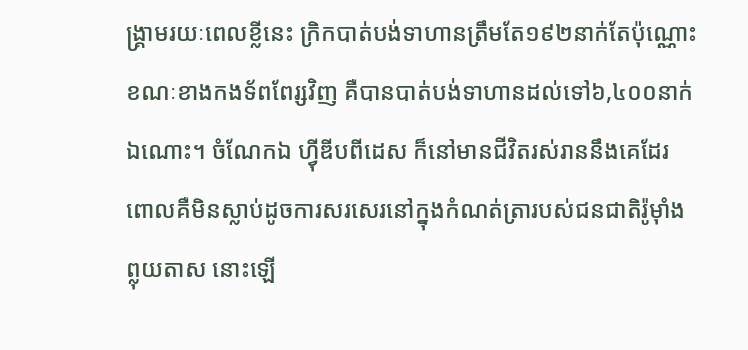ង្គ្រាមរយៈពេលខ្លីនេះ ក្រិកបាត់បង់ទាហានត្រឹមតែ១៩២នាក់តែប៉ុណ្ណោះ ខណៈខាងកងទ័ពពែរ្សវិញ គឺបានបាត់បង់ទាហានដល់ទៅ៦,៤០០នាក់ឯណោះ។ ចំណែកឯ ហ្វ៉ីឌីបពីដេស ក៏នៅមានជីវិតរស់រាននឹងគេដែរ ពោលគឺមិនស្លាប់ដូចការសរសេរនៅក្នុងកំណត់ត្រារបស់ជនជាតិរ៉ូម៉ាំង ព្លុយតាស នោះឡើ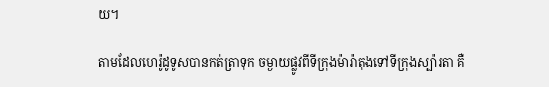យ។

តាមដែលហេរ៉ូដូទូសបានកត់ត្រាទុក ចម្ងាយផ្លូវពីទីក្រុងម៉ារ៉ាតុងទៅទីក្រុងស្ប៉ារតា គឺ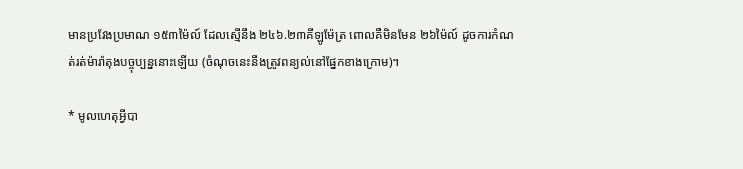មានប្រវែងប្រមាណ ១៥៣ម៉ៃល៍ ដែលស្មើនឹង ២៤៦.២៣គីឡូម៉ែត្រ ពោលគឺមិនមែន ២៦ម៉ៃល៍ ដូចការកំណត់រត់ម៉ារ៉ាតុងបច្ចុប្បន្ននោះឡើយ (ចំណុចនេះនឹងត្រូវពន្យល់នៅផ្នែកខាងក្រោម)។

* មូលហេតុអ្វីបា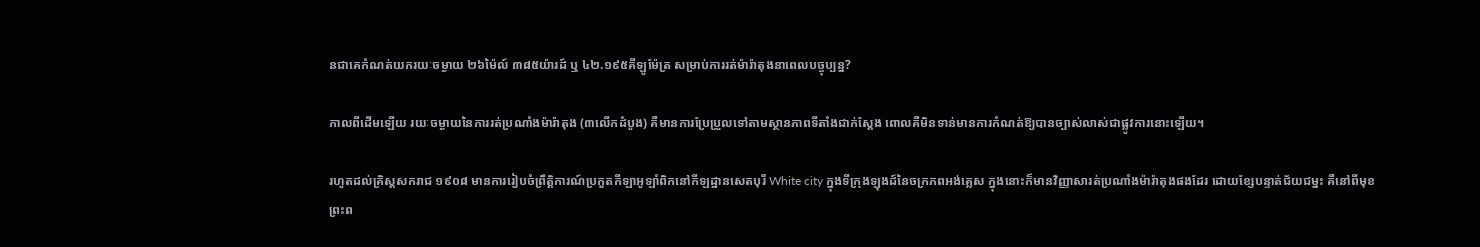នជាគេកំណត់យករយៈចម្ងាយ ២៦ម៉ៃល៍ ៣៨៥យ៉ារដ៍ ឬ ៤២.១៩៥គីឡូម៉ែត្រ សម្រាប់ការរត់ម៉ារ៉ាតុងនាពេលបច្ចុប្បន្ន?

កាលពីដើមឡើយ រយៈចម្ងាយនៃការរត់ប្រណាំងម៉ារ៉ាតុង (៣លើកដំបូង) គឺមានការប្រែប្រួលទៅតាមស្ថានភាពទីតាំងជាក់ស្ដែង ពោលគឺមិនទាន់មានការកំណត់ឱ្យបានច្បាស់លាស់ជាផ្លូវការនោះឡើយ។

រហូតដល់គ្រិស្ដសករាជ ១៩០៨ មានការរៀបចំព្រឹត្តិការណ៍ប្រកួតកីឡាអូឡាំពិកនៅកីឡដ្ឋានសេតបុរី White city ក្នុងទីក្រុងឡុងដ៍នៃចក្រភពអង់គ្លេស ក្នុងនោះក៏មានវិញ្ញាសារត់ប្រណាំងម៉ារ៉ាតុងផងដែរ ដោយខ្សែបន្ទាត់ជ័យជម្នះ គឺនៅពីមុខព្រះព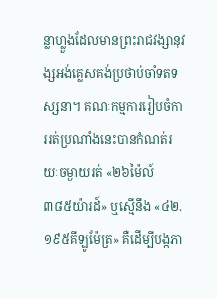ន្លាហ្លួងដែលមានព្រះរាជវង្សានុវង្សអង់គ្លេសគង់ប្រថាប់ចាំទតទស្សនា។ គណៈកម្មការរៀបចំការរត់ប្រណាំងនេះបានកំណត់រយៈចម្ងាយរត់ «២៦ម៉ៃល៍ ៣៨៥យ៉ារដ៍» ឬស្មើនឹង «៤២.១៩៥គីឡូម៉ែត្រ» គឺដើម្បីបង្កភា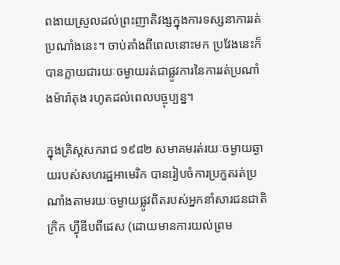ពងាយស្រួលដល់ព្រះញាតិវង្សក្នុងការទស្សនាការរត់ប្រណាំងនេះ។ ចាប់តាំងពីពេលនោះមក ប្រវែងនេះក៏បានក្លាយជារយៈចម្ងាយរត់ជាផ្លូវការនៃការរត់ប្រណាំងម៉ារ៉ាតុង រហូតដល់ពេលបច្ចុប្បន្ន។

ក្នុងគ្រិស្ដសករាជ ១៩៨២ សមាគមរត់រយៈចម្ងាយឆ្ងាយរបស់សហរដ្ឋអាមេរិក បានរៀបចំការប្រកួតរត់ប្រណាំងតាមរយៈចម្ងាយផ្លូវពិតរបស់អ្នកនាំសារជនជាតិក្រិក ហ្វ៉ីឌីបពីដេស (ដោយមានការយល់ព្រម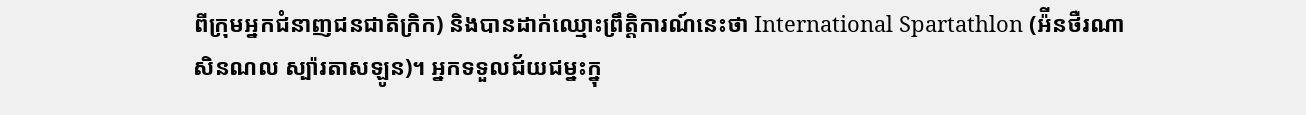ពីក្រុមអ្នកជំនាញជនជាតិក្រិក) និងបានដាក់ឈ្មោះព្រឹត្តិការណ៍នេះថា International Spartathlon (អ៉ីនថឺរណាសិនណល ស្ប៉ារតាសឡូន)។ អ្នកទទួលជ័យជម្នះក្នុ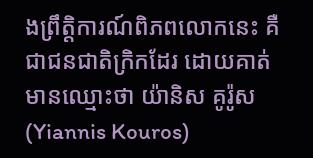ងព្រឹត្តិការណ៍ពិភពលោកនេះ គឺជាជនជាតិក្រិកដែរ ដោយគាត់មានឈ្មោះថា យ៉ានិស គូរ៉ូស (Yiannis Kouros)